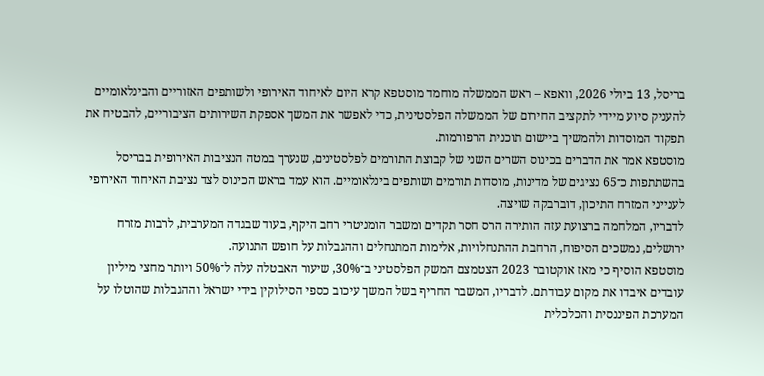בריסל, 13 ביולי 2026, וואפא – ראש הממשלה מוחמד מוסטפא קרא היום לאיחוד האירופי ולשותפים האזוריים והבינלאומיים להעניק סיוע מיידי לתקציב החירום של הממשלה הפלסטינית, כדי לאפשר את המשך אספקת השירותים הציבוריים, להבטיח את תפקוד המוסדות ולהמשיך ביישום תוכנית הרפורמות.
מוסטפא אמר את הדברים בכינוס השרים השני של קבוצת התורמים לפלסטינים, שנערך במטה הנציבות האירופית בבריסל בהשתתפות כ־65 נציגים של מדינות, מוסדות תורמים ושותפים בינלאומיים. הוא עמד בראש הכינוס לצד נציבת האיחוד האירופי לענייני המזרח התיכון, דוברבקה שויצה.
לדבריו, המלחמה ברצועת עזה הותירה הרס חסר תקדים ומשבר הומניטרי רחב היקף, בעוד שבגדה המערבית, לרבות מזרח ירושלים, נמשכים הסיפוח, הרחבת ההתנחלויות, אלימות המתנחלים וההגבלות על חופש התנועה.
מוסטפא הוסיף כי מאז אוקטובר 2023 הצטמצם המשק הפלסטיני ב־30%, שיעור האבטלה עלה ל־50% ויותר מחצי מיליון עובדים איבדו את מקום עבודתם. לדבריו, המשבר החריף בשל המשך עיכוב כספי הסילוקין בידי ישראל וההגבלות שהוטלו על המערכת הפיננסית והכלכלית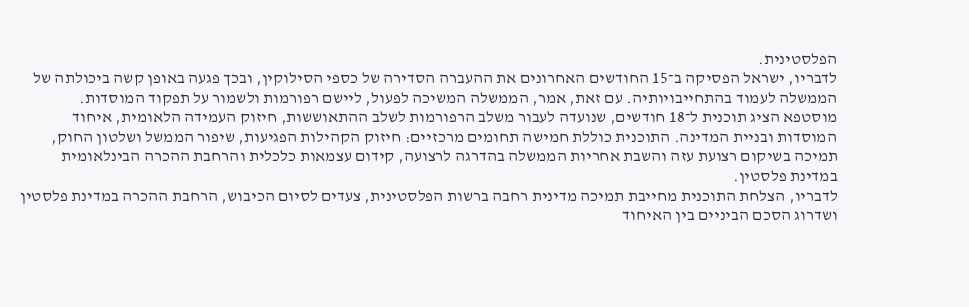הפלסטינית.
לדבריו, ישראל הפסיקה ב־15 החודשים האחרונים את ההעברה הסדירה של כספי הסילוקין, ובכך פגעה באופן קשה ביכולתה של הממשלה לעמוד בהתחייבויותיה. עם זאת, אמר, הממשלה המשיכה לפעול, ליישם רפורמות ולשמור על תפקוד המוסדות.
מוסטפא הציג תוכנית ל־18 חודשים, שנועדה לעבור משלב הרפורמות לשלב ההתאוששות, חיזוק העמידה הלאומית, איחוד המוסדות ובניית המדינה. התוכנית כוללת חמישה תחומים מרכזיים: חיזוק הקהילות הפגיעות, שיפור הממשל ושלטון החוק, תמיכה בשיקום רצועת עזה והשבת אחריות הממשלה בהדרגה לרצועה, קידום עצמאות כלכלית והרחבת ההכרה הבינלאומית במדינת פלסטין.
לדבריו, הצלחת התוכנית מחייבת תמיכה מדינית רחבה ברשות הפלסטינית, צעדים לסיום הכיבוש, הרחבת ההכרה במדינת פלסטין ושדרוג הסכם הביניים בין האיחוד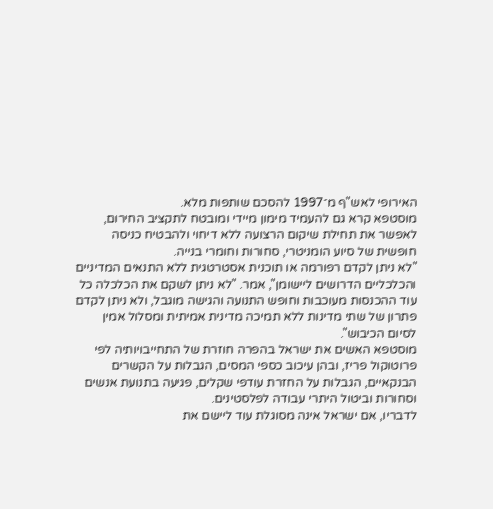האירופי לאש"ף מ־1997 להסכם שותפות מלא.
מוסטפא קרא גם להעמיד מימון מיידי ומובטח לתקציב החירום, לאפשר את תחילת שיקום הרצועה ללא דיחוי ולהבטיח כניסה חופשית של סיוע הומניטרי, סחורות וחומרי בנייה.
"לא ניתן לקדם רפורמה או תוכנית אסטרטגית ללא התנאים המדיניים והכלכליים הדרושים ליישומן", אמר. "לא ניתן לשקם את הכלכלה כל עוד ההכנסות מעוכבות וחופש התנועה והגישה מוגבל, ולא ניתן לקדם פתרון של שתי מדינות ללא תמיכה מדינית אמיתית ומסלול אמין לסיום הכיבוש".
מוסטפא האשים את ישראל בהפרה חוזרת של התחייבויותיה לפי פרוטוקול פריז, ובהן עיכוב כספי המסים, הגבלות על הקשרים הבנקאיים, הגבלות על החזרת עודפי שקלים, פגיעה בתנועת אנשים וסחורות וביטול היתרי עבודה לפלסטינים.
לדבריו, אם ישראל אינה מסוגלת עוד ליישם את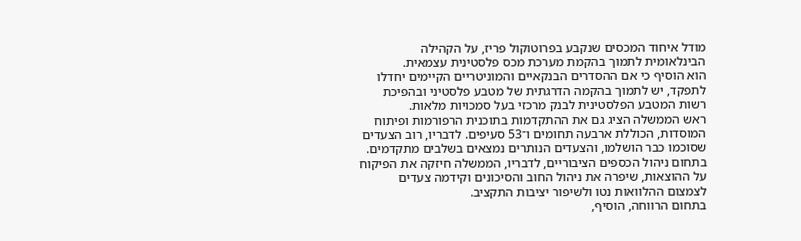מודל איחוד המכסים שנקבע בפרוטוקול פריז, על הקהילה הבינלאומית לתמוך בהקמת מערכת מכס פלסטינית עצמאית.
הוא הוסיף כי אם ההסדרים הבנקאיים והמוניטריים הקיימים יחדלו לתפקד, יש לתמוך בהקמה הדרגתית של מטבע פלסטיני ובהפיכת רשות המטבע הפלסטינית לבנק מרכזי בעל סמכויות מלאות.
ראש הממשלה הציג גם את ההתקדמות בתוכנית הרפורמות ופיתוח המוסדות, הכוללת ארבעה תחומים ו־53 סעיפים. לדבריו, רוב הצעדים שסוכמו כבר הושלמו, והצעדים הנותרים נמצאים בשלבים מתקדמים.
בתחום ניהול הכספים הציבוריים, לדבריו, הממשלה חיזקה את הפיקוח על ההוצאות, שיפרה את ניהול החוב והסיכונים וקידמה צעדים לצמצום ההלוואות נטו ולשיפור יציבות התקציב.
בתחום הרווחה, הוסיף,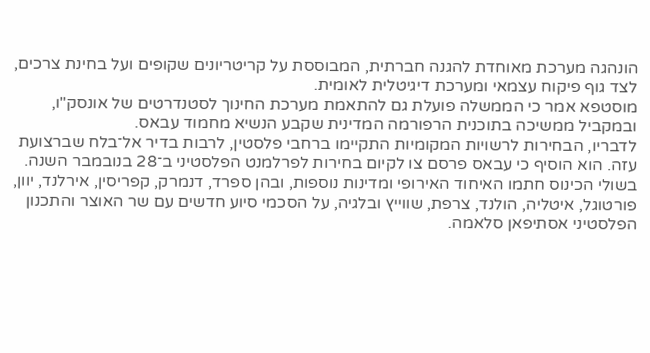הונהגה מערכת מאוחדת להגנה חברתית, המבוססת על קריטריונים שקופים ועל בחינת צרכים, לצד גוף פיקוח עצמאי ומערכת דיגיטלית לאומית.
מוסטפא אמר כי הממשלה פועלת גם להתאמת מערכת החינוך לסטנדרטים של אונסק"ו, ובמקביל ממשיכה בתוכנית הרפורמה המדינית שקבע הנשיא מחמוד עבאס.
לדבריו, הבחירות לרשויות המקומיות התקיימו ברחבי פלסטין, לרבות בדיר אל־בלח שברצועת עזה. הוא הוסיף כי עבאס פרסם צו לקיום בחירות לפרלמנט הפלסטיני ב־28 בנובמבר השנה.
בשולי הכינוס חתמו האיחוד האירופי ומדינות נוספות, ובהן ספרד, דנמרק, קפריסין, אירלנד, יוון, פורטוגל, איטליה, הולנד, צרפת, שווייץ ובלגיה, על הסכמי סיוע חדשים עם שר האוצר והתכנון הפלסטיני אסתיפאן סלאמה.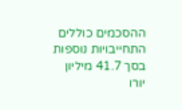ההסכמים כוללים התחייבויות נוספות בסך 41.7 מיליון יורו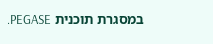במסגרת תוכנית PEGASE.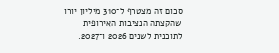סכום זה מצטרף ל־310 מיליון יורו שהקצתה הנציבות האירופית לתוכנית לשנים 2026 ו־2027.